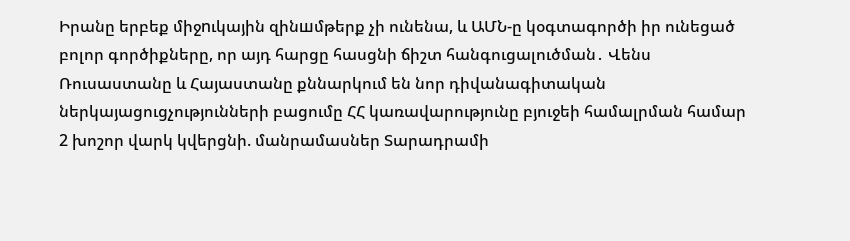Իրանը երբեք միջnւկային զինшմթերք չի ունենա, և ԱՄՆ-ը կօգտագործի իր ունեցած բոլոր գործիքները, որ այդ հարցը հասցնի ճիշտ հանգուցալուծման․ Վենս Ռուսաստանը և Հայաստանը քննարկում են նոր դիվանագիտական ներկայացուցչությունների բացումը ՀՀ կառավարությունը բյուջեի համալրման համար 2 խոշոր վարկ կվերցնի. մանրամասներ Տարադրամի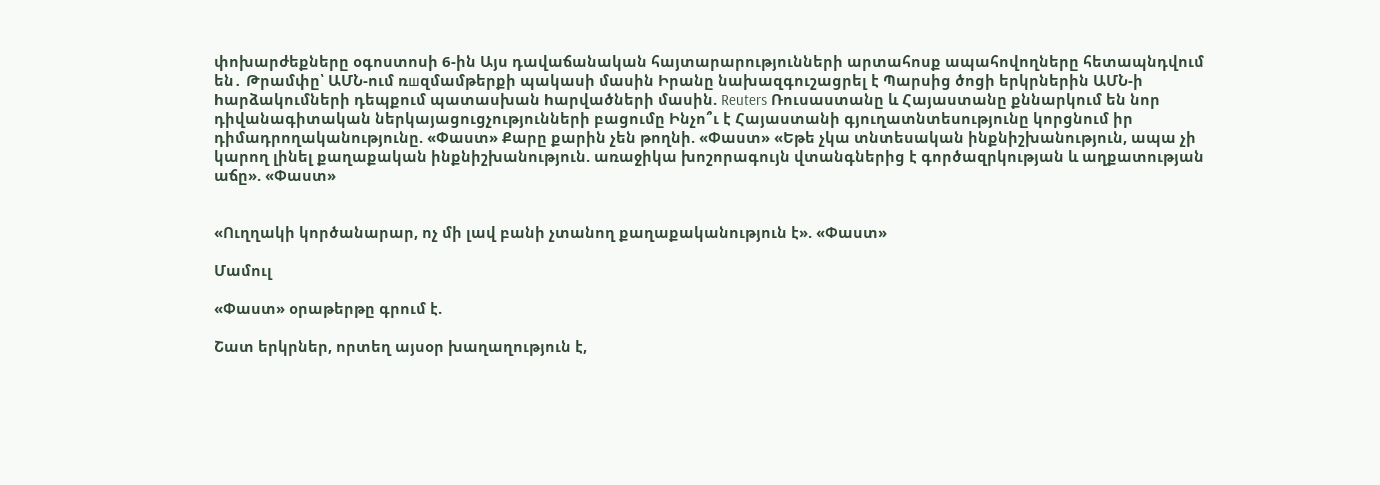փոխարժեքները օգոստոսի 6-ին Այս դավաճանական հայտարարությունների արտահոսք ապահովողները հետապնդվում են․ Թրամփը՝ ԱՄՆ-ում ռшզմամթերքի պակասի մասին Իրանը նախազգուշացրել է Պարսից ծոցի երկրներին ԱՄՆ-ի hարձակումների դեպքում պատասխան hարվածների մասին. Reuters Ռուսաստանը և Հայաստանը քննարկում են նոր դիվանագիտական ներկայացուցչությունների բացումը Ինչո՞ւ է Հայաստանի գյուղատնտեսությունը կորցնում իր դիմադրողականությունը. «Փաստ» Քարը քարին չեն թողնի. «Փաստ» «Եթե չկա տնտեսական ինքնիշխանություն, ապա չի կարող լինել քաղաքական ինքնիշխանություն. առաջիկա խոշորագույն վտանգներից է գործազրկության և աղքատության աճը». «Փաստ»


«Ուղղակի կործանարար, ոչ մի լավ բանի չտանող քաղաքականություն է». «Փաստ»

Մամուլ

«Փաստ» օրաթերթը գրում է.

Շատ երկրներ, որտեղ այսօր խաղաղություն է,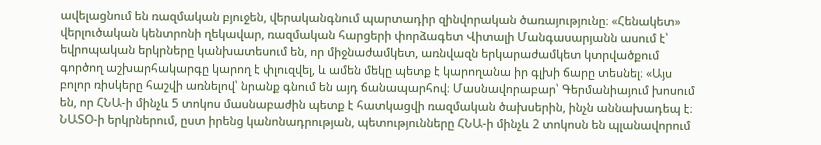ավելացնում են ռազմական բյուջեն, վերականգնում պարտադիր զինվորական ծառայությունը։ «Հենակետ» վերլուծական կենտրոնի ղեկավար, ռազմական հարցերի փորձագետ Վիտալի Մանգասարյանն ասում է՝ եվրոպական երկրները կանխատեսում են, որ միջնաժամկետ, առնվազն երկարաժամկետ կտրվածքում գործող աշխարհակարգը կարող է փլուզվել, և ամեն մեկը պետք է կարողանա իր գլխի ճարը տեսնել։ «Այս բոլոր ռիսկերը հաշվի առնելով՝ նրանք գնում են այդ ճանապարհով։ Մասնավորաբար՝ Գերմանիայում խոսում են, որ ՀՆԱ-ի մինչև 5 տոկոս մասնաբաժին պետք է հատկացվի ռազմական ծախսերին, ինչն աննախադեպ է։ ՆԱՏՕ-ի երկրներում, ըստ իրենց կանոնադրության, պետությունները ՀՆԱ-ի մինչև 2 տոկոսն են պլանավորում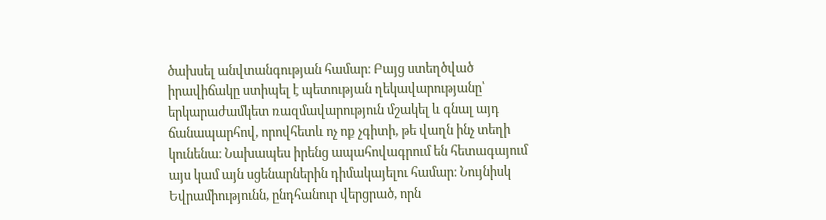ծախսել անվտանգության համար։ Բայց ստեղծված իրավիճակը ստիպել է պետության ղեկավարությանը՝ երկարաժամկետ ռազմավարություն մշակել և գնալ այդ ճանապարհով, որովհետև ոչ ոք չգիտի, թե վաղն ինչ տեղի կունենա։ Նախապես իրենց ապահովագրում են հետագայում այս կամ այն սցենարներին դիմակայելու համար։ Նույնիսկ Եվրամիությունն, ընդհանուր վերցրած, որն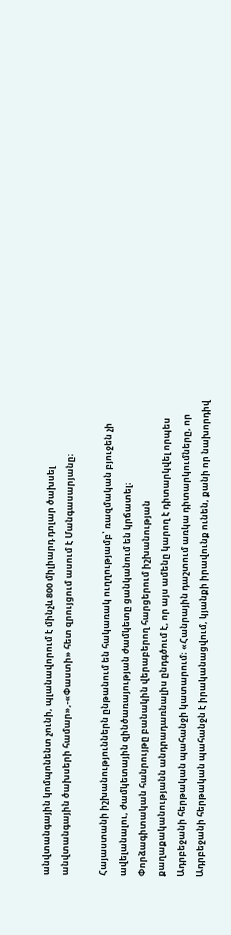անվտանգային կոմպոնենտ չունի, պլանավորում է մինչև 800 միլիարդ դոլար ծախսել անվտանգային ծախսերի համար»,-«Փաստի» հետ զրույցում ասում է Մանգասարյանը։

Հայաստանի իշխանություններն ընթանում են հակառակ ուղղությամբ՝ ռազմական բյուջեն չի ավելանալու, ժամկետային զինծառայության ժամկետը ցանկանում են կրճատել։ Փորձագիտական հանրույթը բանակին վերաբերող հարցերում իշխանության քաղաքականությանն անդրադառնալիս ընդգծում է, որ այս ամենը կարող է դիտարկվել որպես Ադրբեջանի հերթական պահանջի կատարում։ «Հանրային դաշտում առկա դիտարկումները, որ Ադրբեջանի հերթական պահանջն է իրականացվում, կյանքի իրավունք ունեն, քանի որ նախորդիվ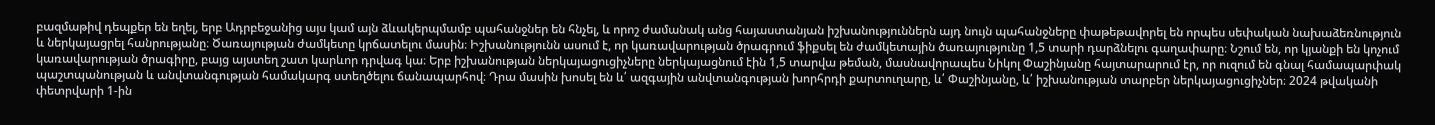բազմաթիվ դեպքեր են եղել, երբ Ադրբեջանից այս կամ այն ձևակերպմամբ պահանջներ են հնչել, և որոշ ժամանակ անց հայաստանյան իշխանություններն այդ նույն պահանջները փաթեթավորել են որպես սեփական նախաձեռնություն և ներկայացրել հանրությանը։ Ծառայության ժամկետը կրճատելու մասին։ Իշխանությունն ասում է, որ կառավարության ծրագրում ֆիքսել են ժամկետային ծառայությունը 1,5 տարի դարձնելու գաղափարը։ Նշում են, որ կյանքի են կոչում կառավարության ծրագիրը, բայց այստեղ շատ կարևոր դրվագ կա։ Երբ իշխանության ներկայացուցիչները ներկայացնում էին 1,5 տարվա թեման, մասնավորապես Նիկոլ Փաշինյանը հայտարարում էր, որ ուզում են գնալ համապարփակ պաշտպանության և անվտանգության համակարգ ստեղծելու ճանապարհով։ Դրա մասին խոսել են և՛ ազգային անվտանգության խորհրդի քարտուղարը, և՛ Փաշինյանը, և՛ իշխանության տարբեր ներկայացուցիչներ։ 2024 թվականի փետրվարի 1-ին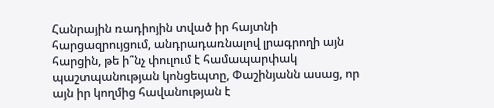Հանրային ռադիոյին տված իր հայտնի հարցազրույցում, անդրադառնալով լրագրողի այն հարցին, թե ի՞նչ փուլում է համապարփակ պաշտպանության կոնցեպտը, Փաշինյանն ասաց, որ այն իր կողմից հավանության է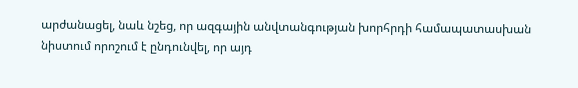արժանացել, նաև նշեց, որ ազգային անվտանգության խորհրդի համապատասխան նիստում որոշում է ընդունվել, որ այդ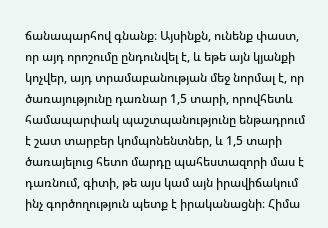ճանապարհով գնանք։ Այսինքն, ունենք փաստ, որ այդ որոշումը ընդունվել է, և եթե այն կյանքի կոչվեր, այդ տրամաբանության մեջ նորմալ է, որ ծառայությունը դառնար 1,5 տարի, որովհետև համապարփակ պաշտպանությունը ենթադրում է շատ տարբեր կոմպոնենտներ, և 1,5 տարի ծառայելուց հետո մարդը պահեստազորի մաս է դառնում, գիտի, թե այս կամ այն իրավիճակում ինչ գործողություն պետք է իրականացնի։ Հիմա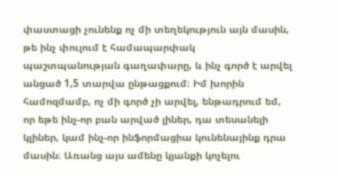փաստացի չունենք ոչ մի տեղեկություն այն մասին, թե ինչ փուլում է համապարփակ պաշտպանության գաղափարը, և ինչ գործ է արվել անցած 1,5 տարվա ընթացքում։ Իմ խորին համոզմամբ, ոչ մի գործ չի արվել, ենթադրում եմ, որ եթե ինչ-որ բան արված լիներ, դա տեսանելի կլիներ, կամ ինչ-որ ինֆորմացիա կունենայինք դրա մասին։ Առանց այս ամենը կյանքի կոչելու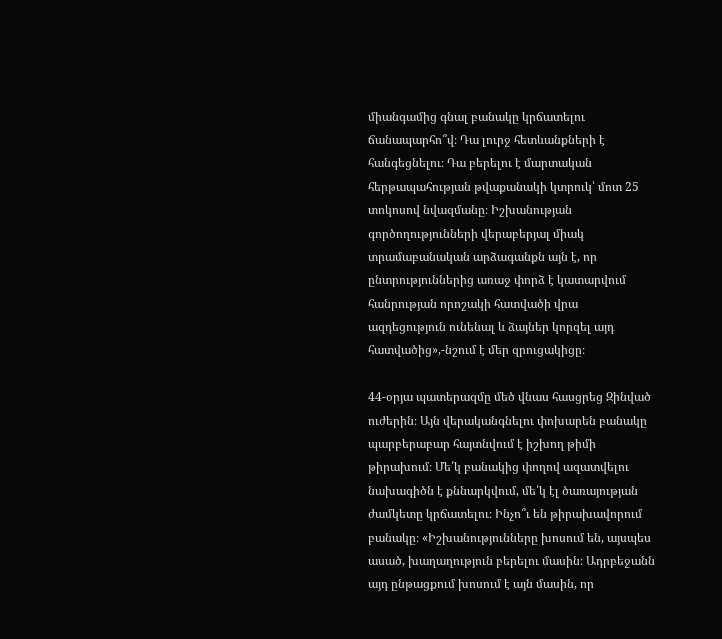միանգամից գնալ բանակը կրճատելու ճանապարհո՞վ։ Դա լուրջ հետևանքների է հանգեցնելու։ Դա բերելու է մարտական հերթապահության թվաքանակի կտրուկ՝ մոտ 25 տոկոսով նվազմանը։ Իշխանության գործողությունների վերաբերյալ միակ տրամաբանական արձագանքն այն է, որ ընտրություններից առաջ փորձ է կատարվում հանրության որոշակի հատվածի վրա ազդեցություն ունենալ և ձայներ կորզել այդ հատվածից»,-նշում է մեր զրուցակիցը։

44-օրյա պատերազմը մեծ վնաս հասցրեց Զինված ուժերին։ Այն վերականգնելու փոխարեն բանակը պարբերաբար հայտնվում է իշխող թիմի թիրախում։ Մե՛կ բանակից փողով ազատվելու նախագիծն է քննարկվում, մե՛կ էլ ծառայության ժամկետը կրճատելու։ Ինչո՞ւ են թիրախավորում բանակը։ «Իշխանությունները խոսում են, այսպես ասած, խաղաղություն բերելու մասին։ Ադրբեջանն այդ ընթացքում խոսում է այն մասին, որ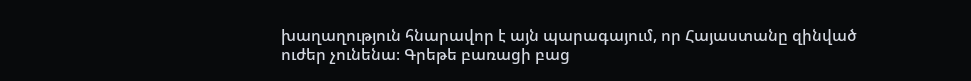խաղաղություն հնարավոր է այն պարագայում, որ Հայաստանը զինված ուժեր չունենա։ Գրեթե բառացի բաց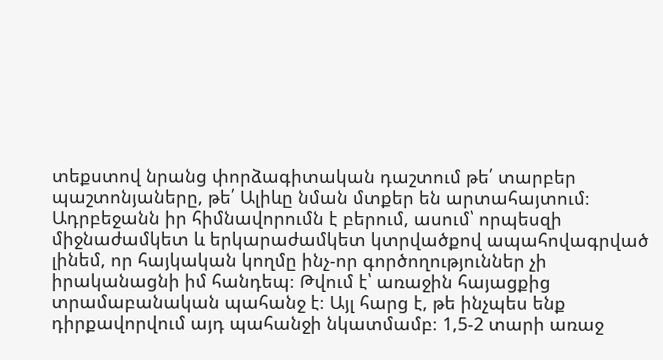տեքստով նրանց փորձագիտական դաշտում թե՛ տարբեր պաշտոնյաները, թե՛ Ալիևը նման մտքեր են արտահայտում։ Ադրբեջանն իր հիմնավորումն է բերում, ասում՝ որպեսզի միջնաժամկետ և երկարաժամկետ կտրվածքով ապահովագրված լինեմ, որ հայկական կողմը ինչ-որ գործողություններ չի իրականացնի իմ հանդեպ։ Թվում է՝ առաջին հայացքից տրամաբանական պահանջ է։ Այլ հարց է, թե ինչպես ենք դիրքավորվում այդ պահանջի նկատմամբ։ 1,5-2 տարի առաջ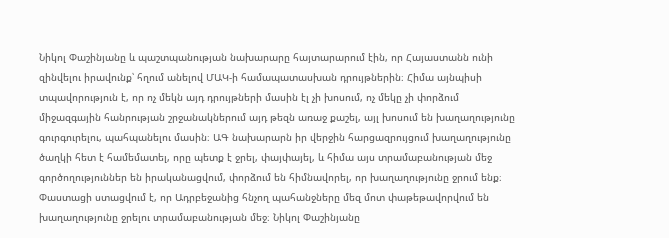Նիկոլ Փաշինյանը և պաշտպանության նախարարը հայտարարում էին, որ Հայաստանն ունի զինվելու իրավունք՝ հղում անելով ՄԱԿ-ի համապատասխան դրույթներին։ Հիմա այնպիսի տպավորություն է, որ ոչ մեկն այդ դրույթների մասին էլ չի խոսում, ոչ մեկը չի փորձում միջազգային հանրության շրջանակներում այդ թեզն առաջ քաշել, այլ խոսում են խաղաղությունը գուրգուրելու, պահպանելու մասին։ ԱԳ նախարարն իր վերջին հարցազրույցում խաղաղությունը ծաղկի հետ է համեմատել, որը պետք է ջրել, փայփայել, և հիմա այս տրամաբանության մեջ գործողություններ են իրականացվում, փորձում են հիմնավորել, որ խաղաղությունը ջրում ենք։ Փաստացի ստացվում է, որ Ադրբեջանից հնչող պահանջները մեզ մոտ փաթեթավորվում են խաղաղությունը ջրելու տրամաբանության մեջ։ Նիկոլ Փաշինյանը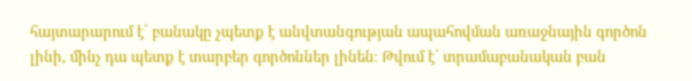հայտարարում է՝ բանակը չպետք է անվտանգության ապահովման առաջնային գործոն լինի, մինչ դա պետք է տարբեր գործոններ լինեն։ Թվում է՝ տրամաբանական բան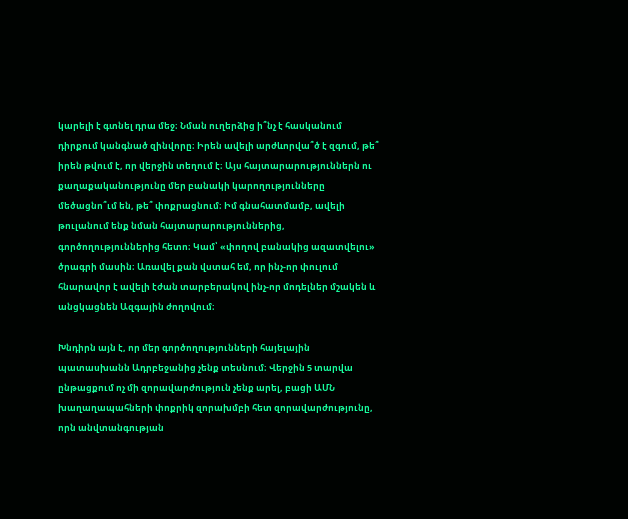կարելի է գտնել դրա մեջ։ Նման ուղերձից ի՞նչ է հասկանում դիրքում կանգնած զինվորը։ Իրեն ավելի արժևորվա՞ծ է զգում, թե՞ իրեն թվում է, որ վերջին տեղում է։ Այս հայտարարություններն ու քաղաքականությունը մեր բանակի կարողությունները մեծացնո՞ւմ են, թե՞ փոքրացնում։ Իմ գնահատմամբ, ավելի թուլանում ենք նման հայտարարություններից, գործողություններից հետո։ Կամ՝ «փողով բանակից ազատվելու» ծրագրի մասին։ Առավել քան վստահ եմ, որ ինչ-որ փուլում հնարավոր է ավելի էժան տարբերակով ինչ-որ մոդելներ մշակեն և անցկացնեն Ազգային ժողովում։

Խնդիրն այն է, որ մեր գործողությունների հայելային պատասխանն Ադրբեջանից չենք տեսնում։ Վերջին 5 տարվա ընթացքում ոչ մի զորավարժություն չենք արել, բացի ԱՄՆ խաղաղապահների փոքրիկ զորախմբի հետ զորավարժությունը, որն անվտանգության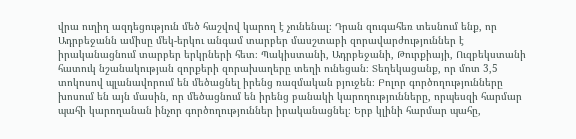վրա ուղիղ ազդեցություն մեծ հաշվով կարող է չունենալ։ Դրան զուգահեռ տեսնում ենք, որ Ադրբեջանն ամիսը մեկ-երկու անգամ տարբեր մասշտաբի զորավարժություններ է իրականացնում տարբեր երկրների հետ։ Պակիստանի, Ադրբեջանի, Թուրքիայի, Ուզբեկստանի հատուկ նշանակության զորքերի զորախաղերը տեղի ունեցան։ Տեղեկացանք, որ մոտ 3,5 տոկոսով պլանավորում են մեծացնել իրենց ռազմական բյուջեն։ Բոլոր գործողությունները խոսում են այն մասին, որ մեծացնում են իրենց բանակի կարողությունները, որպեսզի հարմար պահի կարողանան ինչոր գործողություններ իրականացնել։ Երբ կլինի հարմար պահը,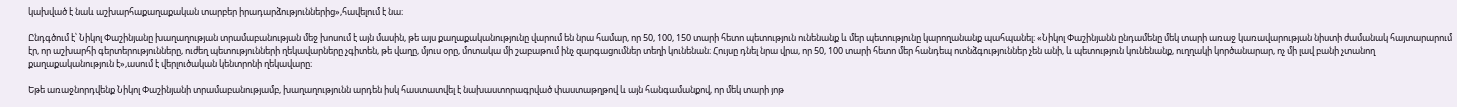կախված է նաև աշխարհաքաղաքական տարբեր իրադարձություններից»,հավելում է նա։

Ընդգծում է՝ Նիկոլ Փաշինյանը խաղաղության տրամաբանության մեջ խոսում է այն մասին, թե այս քաղաքականությունը վարում են նրա համար, որ 50, 100, 150 տարի հետո պետություն ունենանք և մեր պետությունը կարողանանք պահպանել։ «Նիկոլ Փաշինյանն ընդամենը մեկ տարի առաջ կառավարության նիստի ժամանակ հայտարարում էր, որ աշխարհի գերտերությունները, ուժեղ պետությունների ղեկավարները չգիտեն, թե վաղը, մյուս օրը, մոտակա մի շաբաթում ինչ զարգացումներ տեղի կունենան։ Հույսը դնել նրա վրա, որ 50, 100 տարի հետո մեր հանդեպ ոտնձգություններ չեն անի, և պետություն կունենանք, ուղղակի կործանարար, ոչ մի լավ բանի չտանող քաղաքականություն է»,ասում է վերլուծական կենտրոնի ղեկավարը։

Եթե առաջնորդվենք Նիկոլ Փաշինյանի տրամաբանությամբ, խաղաղությունն արդեն իսկ հաստատվել է նախաստորագրված փաստաթղթով և այն հանգամանքով, որ մեկ տարի յոթ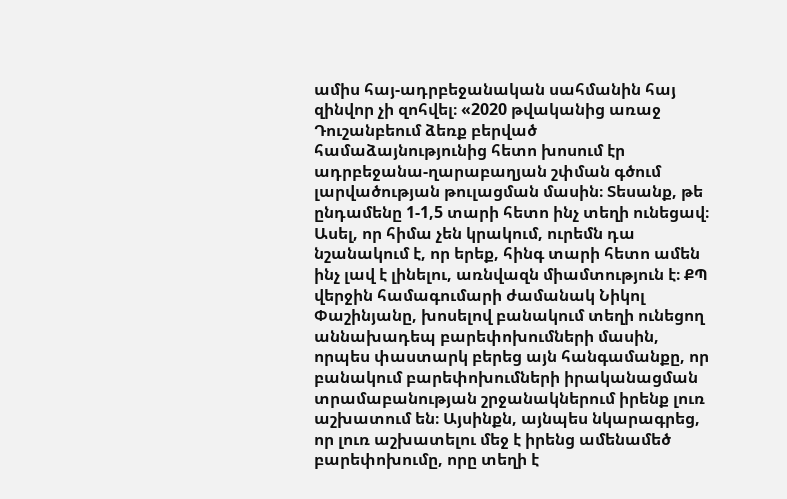ամիս հայ-ադրբեջանական սահմանին հայ զինվոր չի զոհվել։ «2020 թվականից առաջ Դուշանբեում ձեռք բերված համաձայնությունից հետո խոսում էր ադրբեջանա-ղարաբաղյան շփման գծում լարվածության թուլացման մասին։ Տեսանք, թե ընդամենը 1-1,5 տարի հետո ինչ տեղի ունեցավ։ Ասել, որ հիմա չեն կրակում, ուրեմն դա նշանակում է, որ երեք, հինգ տարի հետո ամեն ինչ լավ է լինելու, առնվազն միամտություն է։ ՔՊ վերջին համագումարի ժամանակ Նիկոլ Փաշինյանը, խոսելով բանակում տեղի ունեցող աննախադեպ բարեփոխումների մասին, որպես փաստարկ բերեց այն հանգամանքը, որ բանակում բարեփոխումների իրականացման տրամաբանության շրջանակներում իրենք լուռ աշխատում են։ Այսինքն, այնպես նկարագրեց, որ լուռ աշխատելու մեջ է իրենց ամենամեծ բարեփոխումը, որը տեղի է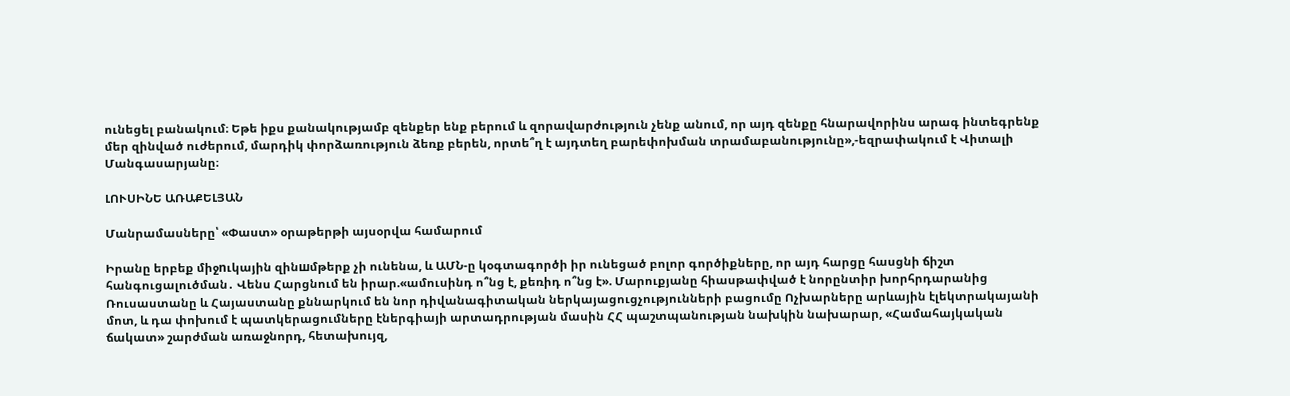ունեցել բանակում։ Եթե իքս քանակությամբ զենքեր ենք բերում և զորավարժություն չենք անում, որ այդ զենքը հնարավորինս արագ ինտեգրենք մեր զինված ուժերում, մարդիկ փորձառություն ձեռք բերեն, որտե՞ղ է այդտեղ բարեփոխման տրամաբանությունը»,-եզրափակում է Վիտալի Մանգասարյանը։

ԼՈՒՍԻՆԵ ԱՌԱՔԵԼՅԱՆ

Մանրամասները՝ «Փաստ» օրաթերթի այսօրվա համարում

Իրանը երբեք միջnւկային զինшմթերք չի ունենա, և ԱՄՆ-ը կօգտագործի իր ունեցած բոլոր գործիքները, որ այդ հարցը հասցնի ճիշտ հանգուցալուծման․ Վենս Հարցնում են իրար.«ամուսինդ ո՞նց է, քեռիդ ո՞նց է». Մարուքյանը հիասթափված է նորընտիր խորհրդարանից Ռուսաստանը և Հայաստանը քննարկում են նոր դիվանագիտական ներկայացուցչությունների բացումը Ոչխարները արևային էլեկտրակայանի մոտ, և դա փոխում է պատկերացումները էներգիայի արտադրության մասին ՀՀ պաշտպանության նախկին նախարար, «Համահայկական ճակատ» շարժման առաջնորդ, հետախույզ,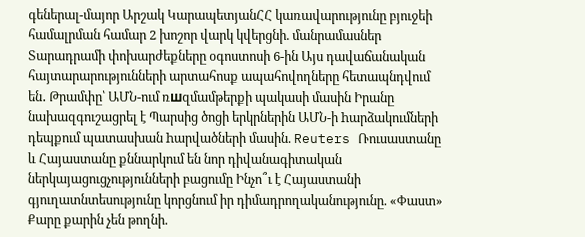գեներալ-մայոր Արշակ ԿարապետյանՀՀ կառավարությունը բյուջեի համալրման համար 2 խոշոր վարկ կվերցնի. մանրամասներ Տարադրամի փոխարժեքները օգոստոսի 6-ին Այս դավաճանական հայտարարությունների արտահոսք ապահովողները հետապնդվում են․ Թրամփը՝ ԱՄՆ-ում ռшզմամթերքի պակասի մասին Իրանը նախազգուշացրել է Պարսից ծոցի երկրներին ԱՄՆ-ի hարձակումների դեպքում պատասխան hարվածների մասին. Reuters Ռուսաստանը և Հայաստանը քննարկում են նոր դիվանագիտական ներկայացուցչությունների բացումը Ինչո՞ւ է Հայաստանի գյուղատնտեսությունը կորցնում իր դիմադրողականությունը. «Փաստ» Քարը քարին չեն թողնի.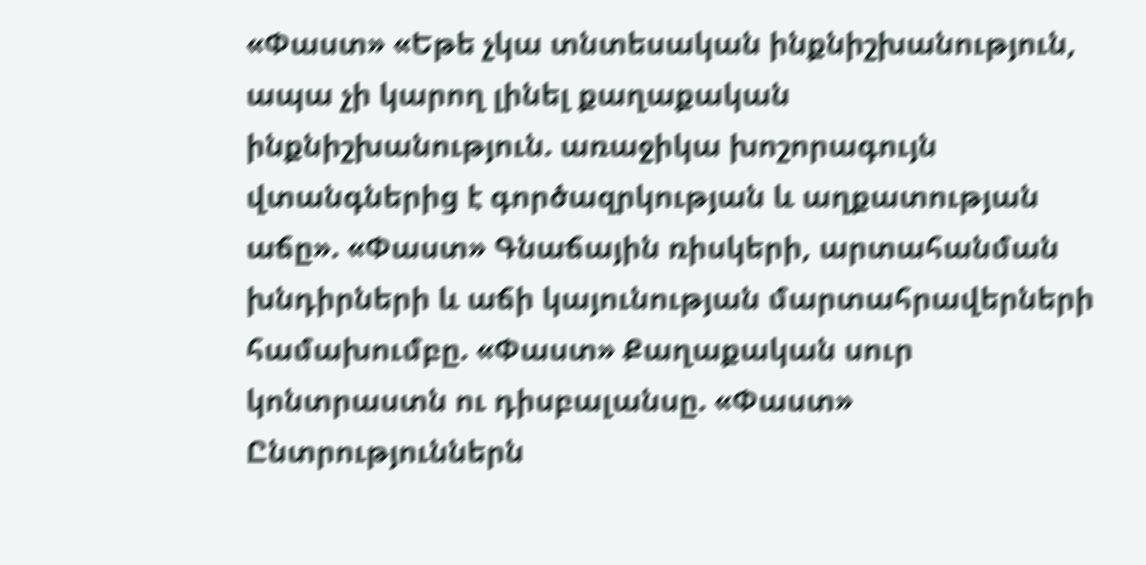«Փաստ» «Եթե չկա տնտեսական ինքնիշխանություն, ապա չի կարող լինել քաղաքական ինքնիշխանություն. առաջիկա խոշորագույն վտանգներից է գործազրկության և աղքատության աճը». «Փաստ» Գնաճային ռիսկերի, արտահանման խնդիրների և աճի կայունության մարտահրավերների համախումբը. «Փաստ» Քաղաքական սուր կոնտրաստն ու դիսբալանսը. «Փաստ» Ընտրություններն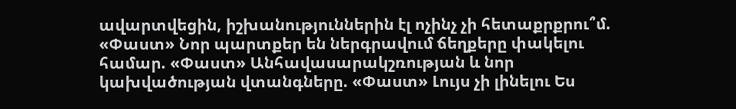ավարտվեցին, իշխանություններին էլ ոչինչ չի հետաքրքրու՞մ. «Փաստ» Նոր պարտքեր են ներգրավում ճեղքերը փակելու համար. «Փաստ» Անհավասարակշռության և նոր կախվածության վտանգները. «Փաստ» Լույս չի լինելու Ես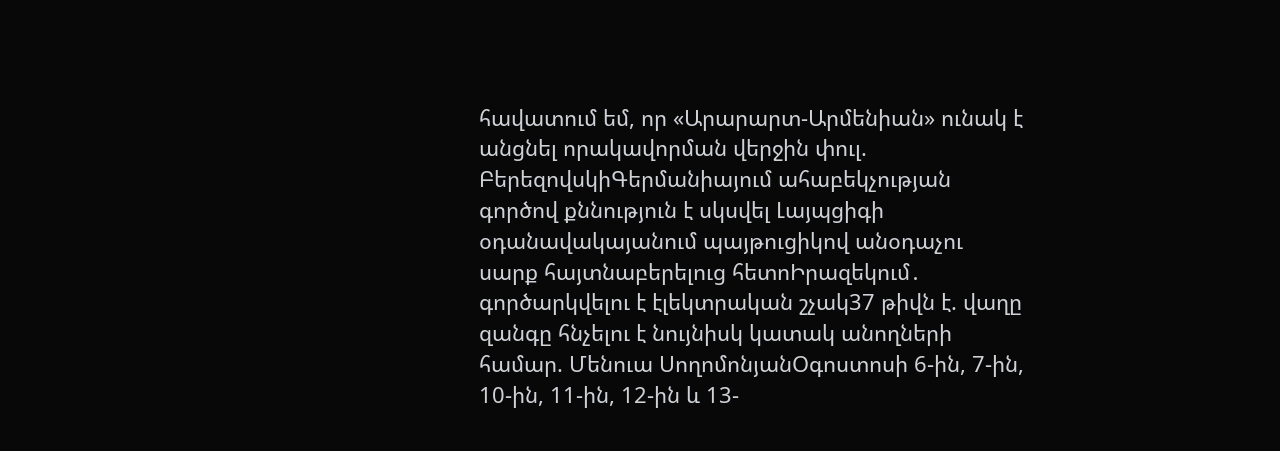հավատում եմ, որ «Արարարտ-Արմենիան» ունակ է անցնել որակավորման վերջին փուլ. ԲերեզովսկիԳերմանիայում ահաբեկչության գործով քննություն է սկսվել Լայպցիգի օդանավակայանում պայթուցիկով անօդաչու սարք հայտնաբերելուց հետոԻրազեկում․ գործարկվելու է էլեկտրական շչակ37 թիվն է. վաղը զանգը հնչելու է նույնիսկ կատակ անողների համար. Մենուա ՍողոմոնյանՕգոստոսի 6-ին, 7-ին, 10-ին, 11-ին, 12-ին և 13-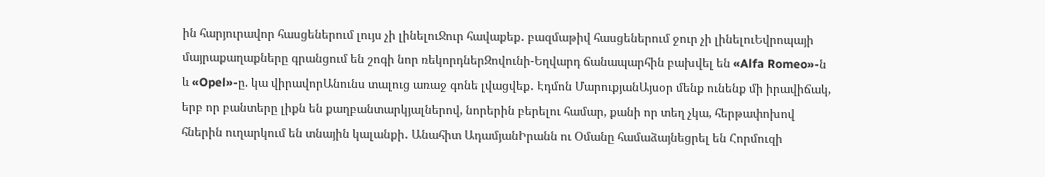ին հարյուրավոր հասցեներում լույս չի լինելուՋուր հավաքեք․ բազմաթիվ հասցեներում ջուր չի լինելուԵվրոպայի մայրաքաղաքները գրանցում են շոգի նոր ռեկորդներԶովունի-Եղվարդ ճանապարհին բախվել են «Alfa Romeo»-ն և «Opel»-ը. կա վիրավորԱնունս տալուց առաջ գոնե լվացվեք․ Էդմոն ՄարուքյանԱյսօր մենք ունենք մի իրավիճակ, երբ որ բանտերը լիքն են քաղբանտարկյալներով, նորերին բերելու համար, քանի որ տեղ չկա, հերթափոխով հներին ուղարկում են տնային կալանքի․ Անահիտ ԱդամյանԻրանն ու Օմանը համաձայնեցրել են Հորմուզի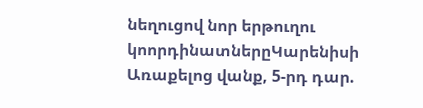նեղուցով նոր երթուղու կոորդինատներըԿարենիսի Առաքելոց վանք, 5-րդ դար.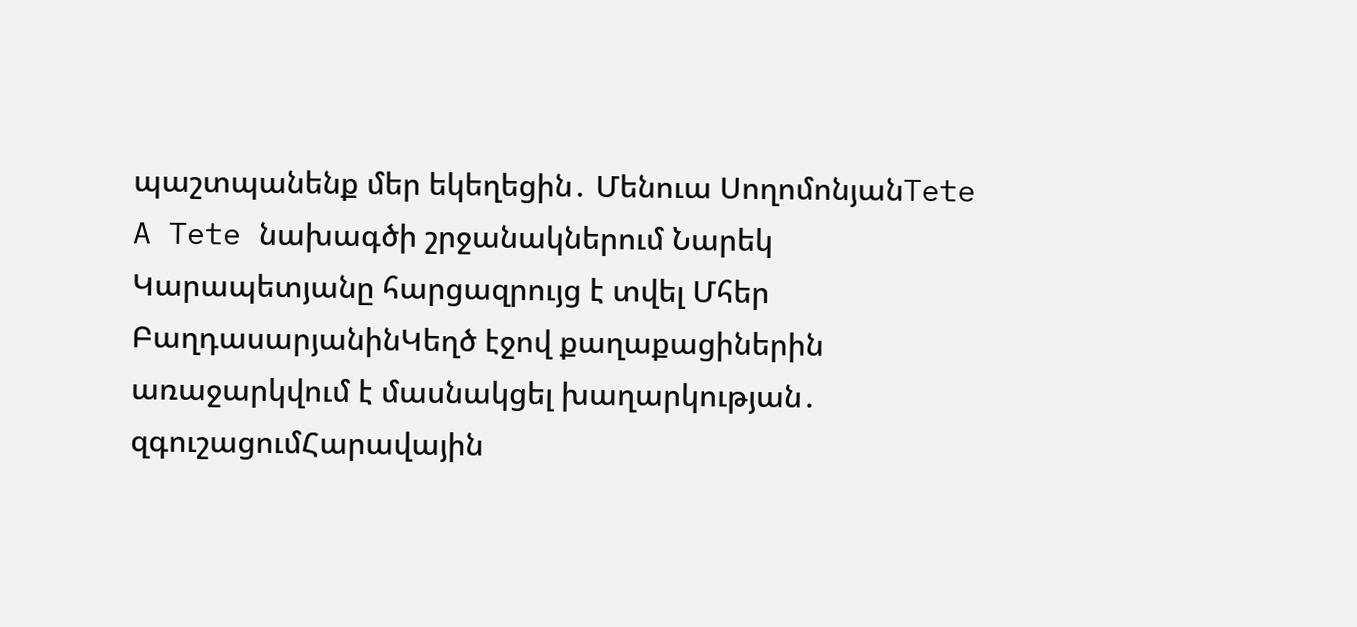պաշտպանենք մեր եկեղեցին․ Մենուա ՍողոմոնյանTete A Tete նախագծի շրջանակներում Նարեկ Կարապետյանը հարցազրույց է տվել Մհեր ԲաղդասարյանինԿեղծ էջով քաղաքացիներին առաջարկվում է մասնակցել խաղարկության․ զգուշացումՀարավային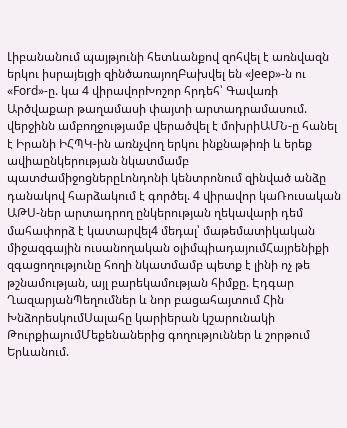Լիբանանում պայթյունի հետևանքով զոհվել է առնվազն երկու իսրայելցի զինծառայողԲախվել են «Jeep»-ն ու «Ford»-ը. կա 4 վիրավորԽոշոր հրդեհ՝ Գավառի Արծվաքար թաղամասի փայտի արտադրամասում. վերջինն ամբողջությամբ վերածվել է մոխրիԱՄՆ-ը հանել է Իրանի ԻՀՊԿ-ին առնչվող երկու ինքնաթիռի և երեք ավիաընկերության նկատմամբ պատժամիջոցներըԼոնդոնի կենտրոնում զինված անձը դանակով հարձակում է գործել. 4 վիրավոր կաՌուսական ԱԹՍ-ներ արտադրող ընկերության ղեկավարի դեմ մահափորձ է կատարվել4 մեդալ՝ մաթեմատիկական միջազգային ուսանողական օլիմպիադայումՀայրենիքի զգացողությունը հողի նկատմամբ պետք է լինի ոչ թե թշնամության, այլ բարեկամության հիմքը. Էդգար ՂազարյանՊեղումներ և նոր բացահայտում Հին ԽնձորեսկումՍալահը կարիերան կշարունակի ԹուրքիայումՄեքենաներից գողություններ և շորթում Երևանում.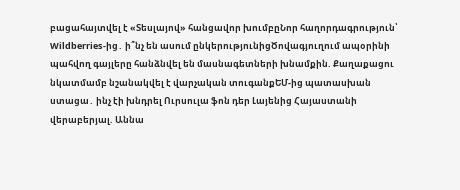բացահայտվել է «Տեսլայով» հանցավոր խումբըՆոր հաղորդագրություն՝ Wildberries-ից․ ի՞նչ են ասում ընկերությունիցԾովագյուղում ապօրինի պահվող գայլերը հանձնվել են մասնագետների խնամքին. Քաղաքացու նկատմամբ նշանակվել է վարչական տուգանքԵՄ-ից պատասխան ստացա․ ինչ էի խնդրել Ուրսուլա ֆոն դեր Լայենից Հայաստանի վերաբերյալ. Աննա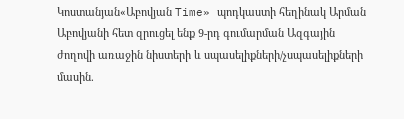Կոստանյան«Աբովյան Time» պոդկաստի հեղինակ Արման Աբովյանի հետ զրուցել ենք 9-րդ գումարման Ազգային ժողովի առաջին նիստերի և սպասելիքների/չսպասելիքների մասին.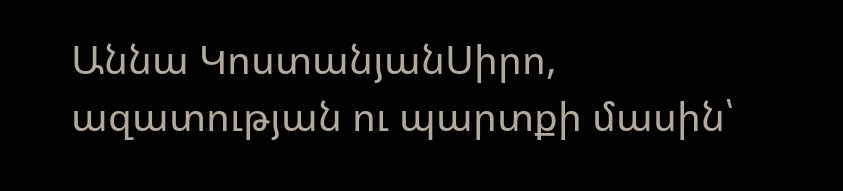Աննա ԿոստանյանՍիրո, ազատության ու պարտքի մասին՝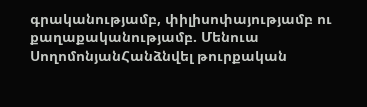գրականությամբ, փիլիսոփայությամբ ու քաղաքականությամբ. Մենուա ՍողոմոնյանՀանձնվել թուրքական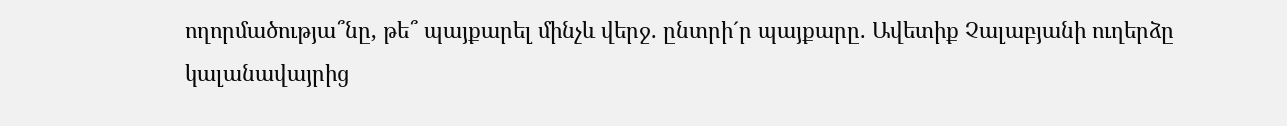ողորմածությա՞նը, թե՞ պայքարել մինչև վերջ. ընտրի´ր պայքարը. Ավետիք Չալաբյանի ուղերձը կալանավայրից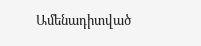Ամենադիտված